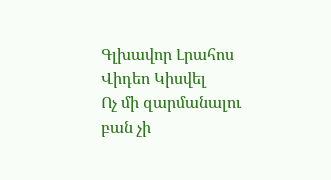Գլխավոր Լրահոս Վիդեո Կիսվել
Ոչ մի զարմանալու բան չի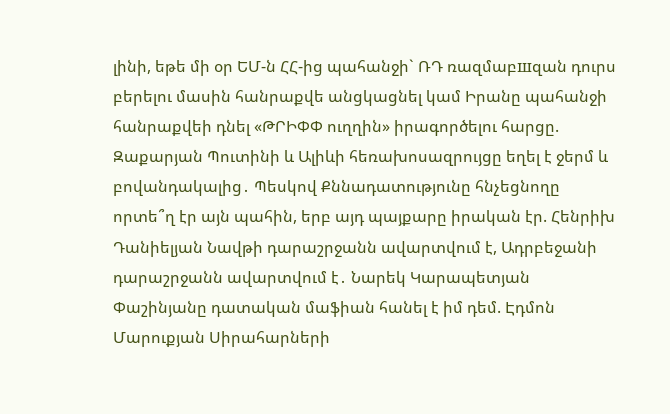լինի, եթե մի օր ԵՄ-ն ՀՀ-ից պահանջի` ՌԴ ռազմաբшզան դուրս բերելու մասին հանրաքվե անցկացնել կամ Իրանը պահանջի հանրաքվեի դնել «ԹՐԻՓՓ ուղղին» իրագործելու հարցը. Զաքարյան Պուտինի և Ալիևի հեռախոսազրույցը եղել է ջերմ և բովանդակալից․ Պեսկով Քննադատությունը հնչեցնողը որտե՞ղ էր այն պահին, երբ այդ պայքարը իրական էր. Հենրիխ Դանիելյան Նավթի դարաշրջանն ավարտվում է, Ադրբեջանի դարաշրջանն ավարտվում է․ Նարեկ Կարապետյան Փաշինյանը դատական մաֆիան հանել է իմ դեմ. Էդմոն Մարուքյան Սիրահարների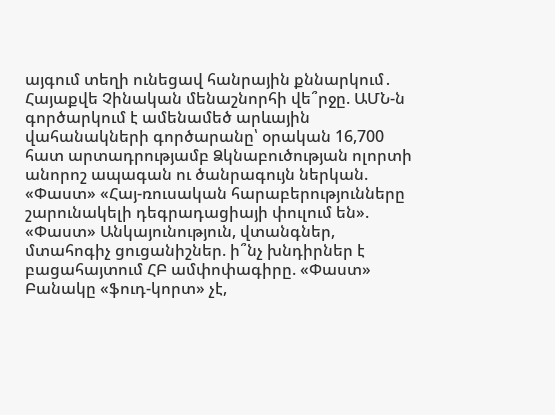այգում տեղի ունեցավ հանրային քննարկում․ Հայաքվե Չինական մենաշնորհի վե՞րջը. ԱՄՆ-ն գործարկում է ամենամեծ արևային վահանակների գործարանը՝ օրական 16,700 հատ արտադրությամբ Ձկնաբուծության ոլորտի անորոշ ապագան ու ծանրագույն ներկան. «Փաստ» «Հայ-ռուսական հարաբերությունները շարունակելի դեգրադացիայի փուլում են». «Փաստ» Անկայունություն, վտանգներ, մտահոգիչ ցուցանիշներ. ի՞նչ խնդիրներ է բացահայտում ՀԲ ամփոփագիրը. «Փաստ» Բանակը «ֆուդ-կորտ» չէ,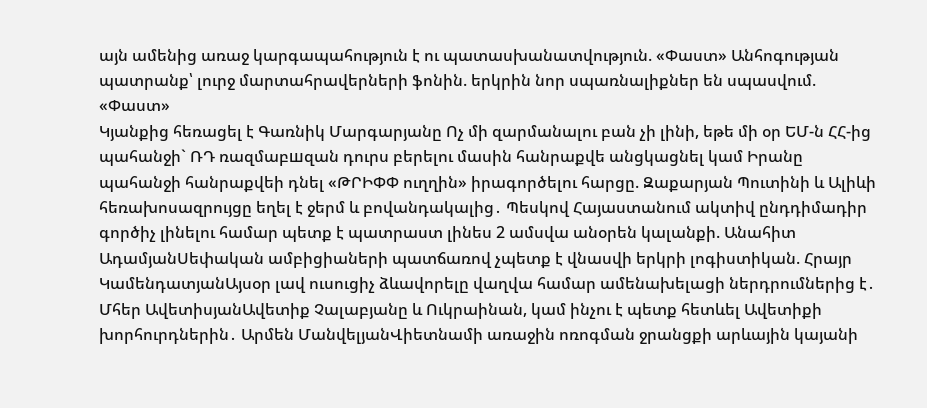այն ամենից առաջ կարգապահություն է ու պատասխանատվություն. «Փաստ» Անհոգության պատրանք՝ լուրջ մարտահրավերների ֆոնին. երկրին նոր սպառնալիքներ են սպասվում. «Փաստ»
Կյանքից հեռացել է Գառնիկ Մարգարյանը Ոչ մի զարմանալու բան չի լինի, եթե մի օր ԵՄ-ն ՀՀ-ից պահանջի` ՌԴ ռազմաբшզան դուրս բերելու մասին հանրաքվե անցկացնել կամ Իրանը պահանջի հանրաքվեի դնել «ԹՐԻՓՓ ուղղին» իրագործելու հարցը. Զաքարյան Պուտինի և Ալիևի հեռախոսազրույցը եղել է ջերմ և բովանդակալից․ Պեսկով Հայաստանում ակտիվ ընդդիմադիր գործիչ լինելու համար պետք է պատրաստ լինես 2 ամսվա անօրեն կալանքի. Անահիտ ԱդամյանՍեփական ամբիցիաների պատճառով չպետք է վնասվի երկրի լոգիստիկան. Հրայր ԿամենդատյանԱյսօր լավ ուսուցիչ ձևավորելը վաղվա համար ամենախելացի ներդրումներից է․ Մհեր ԱվետիսյանԱվետիք Չալաբյանը և Ուկրաինան, կամ ինչու է պետք հետևել Ավետիքի խորհուրդներին․ Արմեն ՄանվելյանՎիետնամի առաջին ոռոգման ջրանցքի արևային կայանի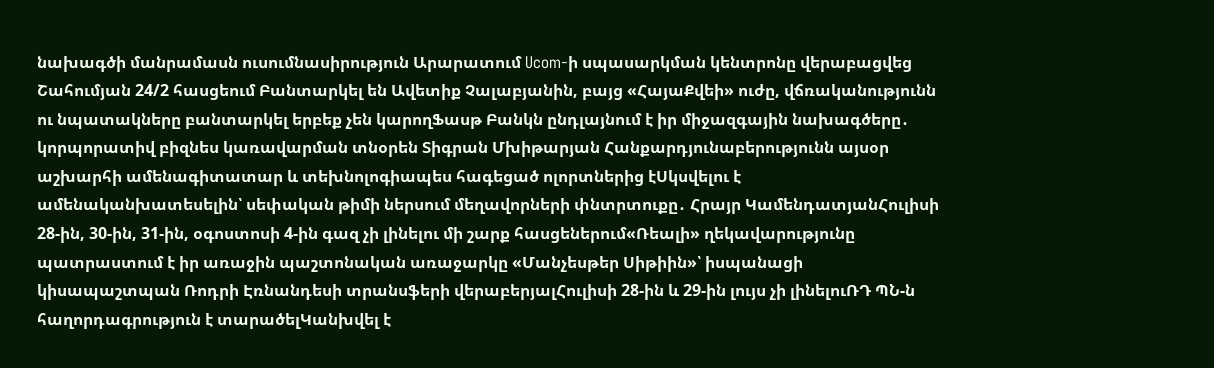նախագծի մանրամասն ուսումնասիրություն Արարատում Ucom-ի սպասարկման կենտրոնը վերաբացվեց Շահումյան 24/2 հասցեում Բանտարկել են Ավետիք Չալաբյանին, բայց «ՀայաՔվեի» ուժը, վճռականությունն ու նպատակները բանտարկել երբեք չեն կարողՖասթ Բանկն ընդլայնում է իր միջազգային նախագծերը․ կորպորատիվ բիզնես կառավարման տնօրեն Տիգրան Մխիթարյան Հանքարդյունաբերությունն այսօր աշխարհի ամենագիտատար և տեխնոլոգիապես հագեցած ոլորտներից էՍկսվելու է ամենականխատեսելին՝ սեփական թիմի ներսում մեղավորների փնտրտուքը․ Հրայր ԿամենդատյանՀուլիսի 28-ին, 30-ին, 31-ին, օգոստոսի 4-ին գազ չի լինելու մի շարք հասցեներում«Ռեալի» ղեկավարությունը պատրաստում է իր առաջին պաշտոնական առաջարկը «Մանչեսթեր Սիթիին»՝ իսպանացի կիսապաշտպան Ռոդրի Էռնանդեսի տրանսֆերի վերաբերյալՀուլիսի 28-ին և 29-ին լույս չի լինելուՌԴ ՊՆ-ն հաղորդագրություն է տարածելԿանխվել է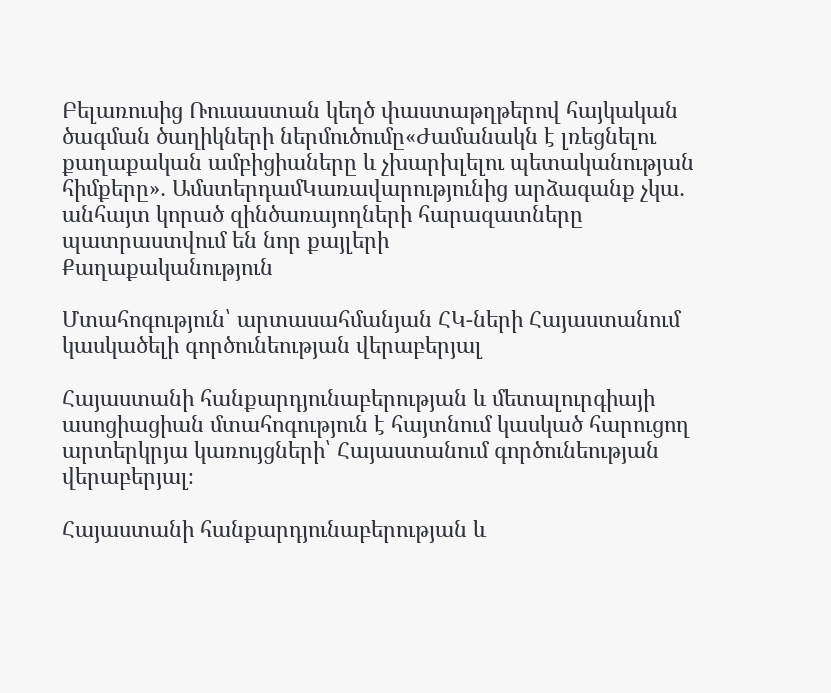Բելառուսից Ռուսաստան կեղծ փաստաթղթերով հայկական ծագման ծաղիկների ներմուծումը«Ժամանակն է լռեցնելու քաղաքական ամբիցիաները և չխարխլելու պետականության հիմքերը»․ ԱմստերդամԿառավարությունից արձագանք չկա․ անհայտ կորած զինծառայողների հարազատները պատրաստվում են նոր քայլերի
Քաղաքականություն

Մտահոգություն՝ արտասահմանյան ՀԿ-ների Հայաստանում կասկածելի գործունեության վերաբերյալ

Հայաստանի հանքարդյունաբերության և մետալուրգիայի ասոցիացիան մտահոգություն է հայտնում կասկած հարուցող արտերկրյա կառույցների՝ Հայաստանում գործունեության վերաբերյալ։

Հայաստանի հանքարդյունաբերության և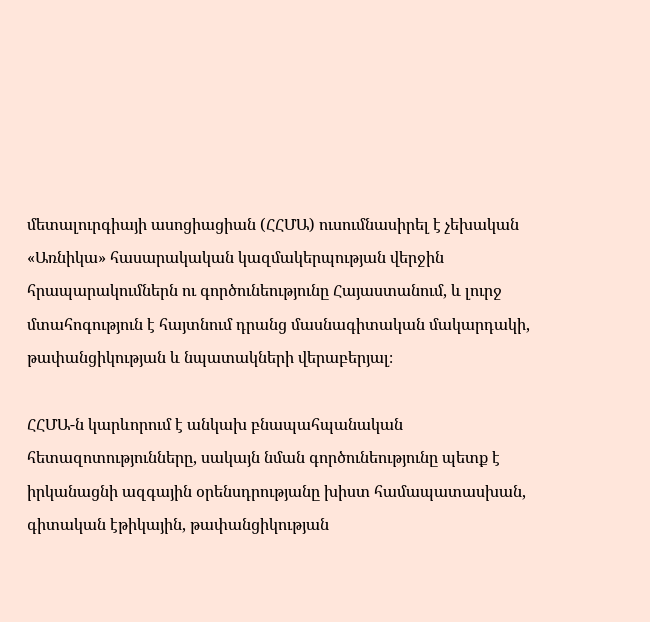մետալուրգիայի ասոցիացիան (ՀՀՄԱ) ուսումնասիրել է չեխական «Առնիկա» հասարակական կազմակերպության վերջին հրապարակումներն ու գործունեությունը Հայաստանում, և լուրջ մտահոգություն է հայտնում դրանց մասնագիտական մակարդակի, թափանցիկության և նպատակների վերաբերյալ։

ՀՀՄԱ-ն կարևորում է անկախ բնապահպանական հետազոտությունները, սակայն նման գործունեությունը պետք է իրկանացնի ազգային օրենսդրությանը խիստ համապատասխան, գիտական էթիկային, թափանցիկության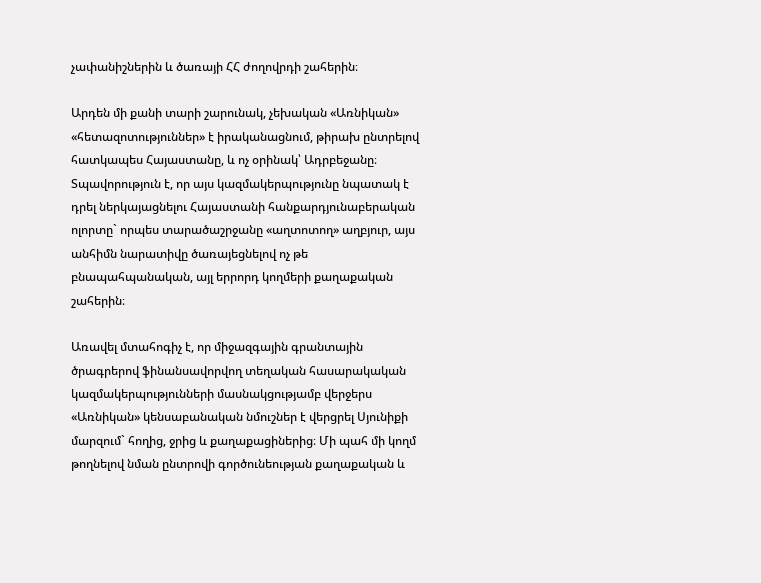չափանիշներին և ծառայի ՀՀ ժողովրդի շահերին։

Արդեն մի քանի տարի շարունակ, չեխական «Առնիկան» «հետազոտություններ» է իրականացնում, թիրախ ընտրելով հատկապես Հայաստանը, և ոչ օրինակ՝ Ադրբեջանը։ Տպավորություն է, որ այս կազմակերպությունը նպատակ է դրել ներկայացնելու Հայաստանի հանքարդյունաբերական ոլորտը` որպես տարածաշրջանը «աղտոտող» աղբյուր, այս անհիմն նարատիվը ծառայեցնելով ոչ թե բնապահպանական, այլ երրորդ կողմերի քաղաքական շահերին։

Առավել մտահոգիչ է, որ միջազգային գրանտային ծրագրերով ֆինանսավորվող տեղական հասարակական կազմակերպությունների մասնակցությամբ վերջերս «Առնիկան» կենսաբանական նմուշներ է վերցրել Սյունիքի մարզում` հողից, ջրից և քաղաքացիներից։ Մի պահ մի կողմ թողնելով նման ընտրովի գործունեության քաղաքական և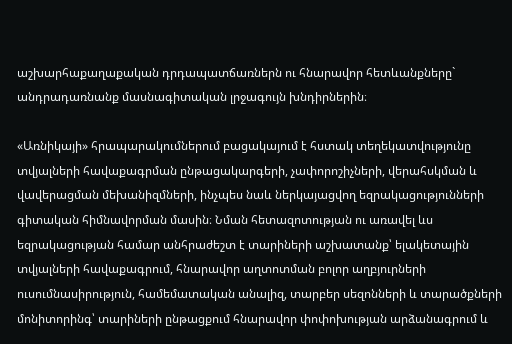աշխարհաքաղաքական դրդապատճառներն ու հնարավոր հետևանքները` անդրադառնանք մասնագիտական լրջագույն խնդիրներին։

«Առնիկայի» հրապարակումներում բացակայում է հստակ տեղեկատվությունը տվյալների հավաքագրման ընթացակարգերի, չափորոշիչների, վերահսկման և վավերացման մեխանիզմների, ինչպես նաև ներկայացվող եզրակացությունների գիտական հիմնավորման մասին։ Նման հետազոտության ու առավել ևս եզրակացության համար անհրաժեշտ է տարիների աշխատանք՝ ելակետային տվյալների հավաքագրում, հնարավոր աղտոտման բոլոր աղբյուրների ուսումնասիրություն, համեմատական անալիզ, տարբեր սեզոնների և տարածքների մոնիտորինգ՝ տարիների ընթացքում հնարավոր փոփոխության արձանագրում և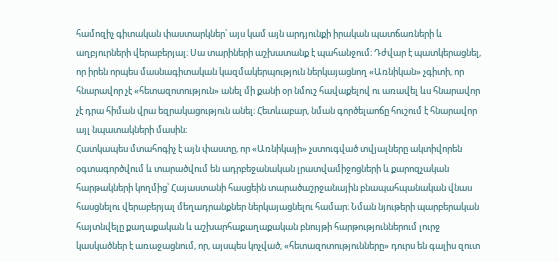համոզիչ գիտական փաստարկներ՝ այս կամ այն արդյունքի իրական պատճառների և աղբյուրների վերաբերյալ։ Սա տարիների աշխատանք է պահանջում։ Դժվար է պատկերացնել, որ իրեն որպես մասնագիտական կազմակերպություն ներկայացնող «Առնիկան» չգիտի, որ հնարավոր չէ «հետազոտություն» անել մի քանի օր նմուշ հավաքելով ու առավել ևս հնարավոր չէ դրա հիման վրա եզրակացություն անել։ Հետևաբար, նման գործելաոճը հուշում է հնարավոր այլ նպատակների մասին։
Հատկապես մտահոգիչ է այն փաստը, որ «Առնիկայի» չստուգված տվյալները ակտիվորեն օգտագործվում և տարածվում են ադրբեջանական լրատվամիջոցների և քարոզչական հարթակների կողմից՝ Հայաստանի հասցեին տարածաշրջանային բնապահպանական վնաս հասցնելու վերաբերյալ մեղադրանքներ ներկայացնելու համար։ Նման նյութերի պարբերական հայտնվելը քաղաքական և աշխարհաքաղաքական բնույթի հարթություններում լուրջ կասկածներ է առաջացնում, որ, այսպես կոչված, «հետազոտությունները» դուրս են գալիս զուտ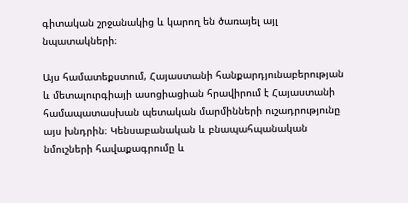գիտական շրջանակից և կարող են ծառայել այլ նպատակների։

Այս համատեքստում, Հայաստանի հանքարդյունաբերության և մետալուրգիայի ասոցիացիան հրավիրում է Հայաստանի համապատասխան պետական մարմինների ուշադրությունը այս խնդրին։ Կենսաբանական և բնապահպանական նմուշների հավաքագրումը և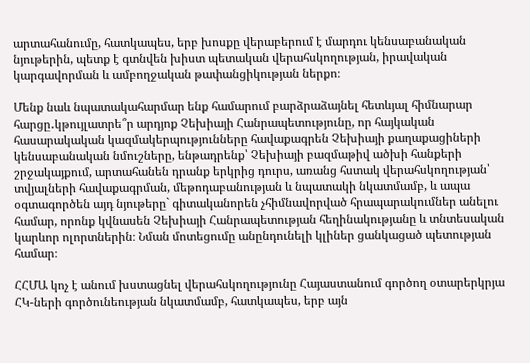արտահանումը, հատկապես, երբ խոսքը վերաբերում է մարդու կենսաբանական նյութերին, պետք է գտնվեն խիստ պետական վերահսկողության, իրավական կարգավորման և ամբողջական թափանցիկության ներքո։

Մենք նաև նպատակահարմար ենք համարում բարձրաձայնել հետևյալ հիմնարար հարցը․կթույլատրե՞ր արդյոք Չեխիայի Հանրապետությունը, որ հայկական հասարակական կազմակերպությունները հավաքագրեն Չեխիայի քաղաքացիների կենսաբանական նմուշները, ենթադրենք՝ Չեխիայի բազմաթիվ ածխի հանքերի շրջակայքում, արտահանեն դրանք երկրից դուրս, առանց հստակ վերահսկողության՝ տվյալների հավաքագրման, մեթոդաբանության և նպատակի նկատմամբ, և ապա օգտագործեն այդ նյութերը` գիտականորեն չհիմնավորված հրապարակումներ անելու համար, որոնք կվնասեն Չեխիայի Հանրապետության հեղինակությանը և տնտեսական կարևոր ոլորտներին։ Նման մոտեցումը անընդունելի կլիներ ցանկացած պետության համար։

ՀՀՄԱ կոչ է անում խստացնել վերահսկողությունը Հայաստանում գործող օտարերկրյա ՀԿ-ների գործունեության նկատմամբ, հատկապես, երբ այն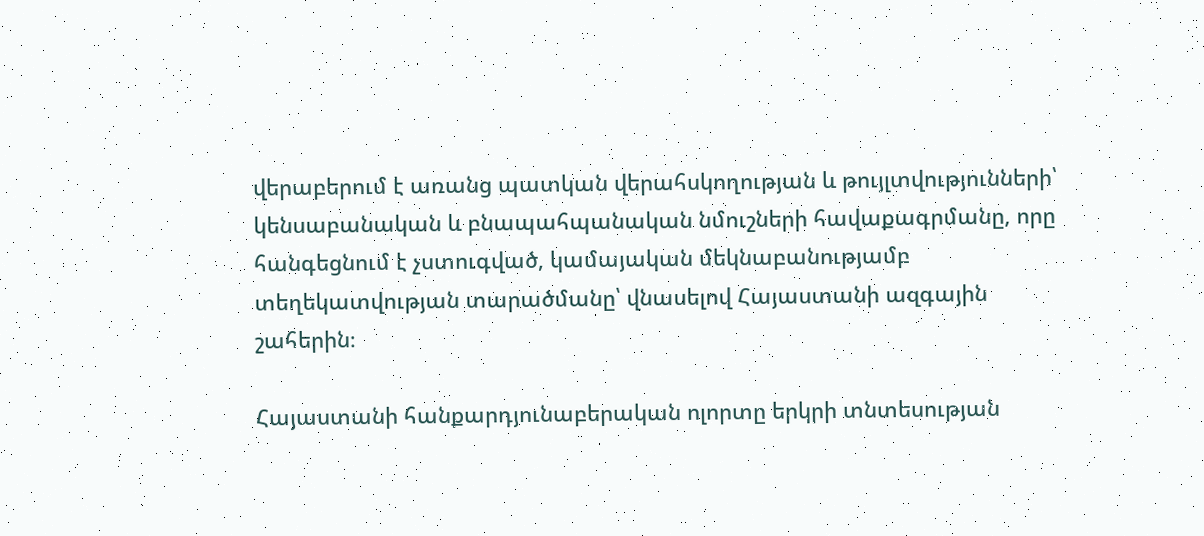վերաբերում է առանց պատկան վերահսկողության և թույլտվությունների՝ կենսաբանական և բնապահպանական նմուշների հավաքագրմանը, որը հանգեցնում է չստուգված, կամայական մեկնաբանությամբ տեղեկատվության տարածմանը՝ վնասելով Հայաստանի ազգային շահերին։

Հայաստանի հանքարդյունաբերական ոլորտը երկրի տնտեսության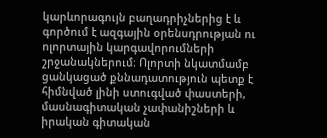կարևորագույն բաղադրիչներից է և գործում է ազգային օրենսդրության ու ոլորտային կարգավորումների շրջանակներում։ Ոլորտի նկատմամբ ցանկացած քննադատություն պետք է հիմնված լինի ստուգված փաստերի, մասնագիտական չափանիշների և իրական գիտական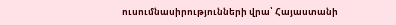ուսումնասիրությունների վրա՝ Հայաստանի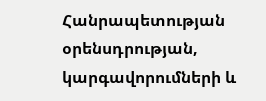Հանրապետության օրենսդրության, կարգավորումների և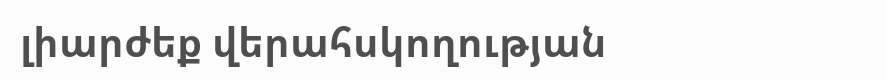լիարժեք վերահսկողության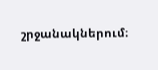շրջանակներում։